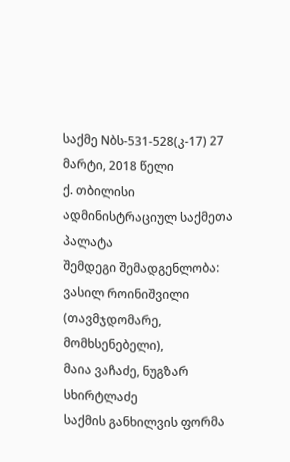საქმე Nბს-531-528(კ-17) 27 მარტი, 2018 წელი
ქ. თბილისი
ადმინისტრაციულ საქმეთა პალატა
შემდეგი შემადგენლობა:
ვასილ როინიშვილი (თავმჯდომარე, მომხსენებელი),
მაია ვაჩაძე, ნუგზარ სხირტლაძე
საქმის განხილვის ფორმა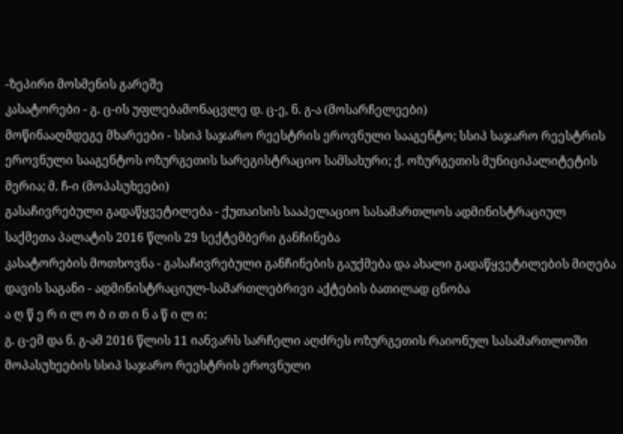-ზეპირი მოსმენის გარეშე
კასატორები - გ. ც-ის უფლებამონაცვლე დ. ც-ე, ნ. გ-ა (მოსარჩელეები)
მოწინააღმდეგე მხარეები - სსიპ საჯარო რეესტრის ეროვნული სააგენტო; სსიპ საჯარო რეესტრის ეროვნული სააგენტოს ოზურგეთის სარეგისტრაციო სამსახური; ქ. ოზურგეთის მუნიციპალიტეტის მერია; მ. ჩ-ი (მოპასუხეები)
გასაჩივრებული გადაწყვეტილება - ქუთაისის სააპელაციო სასამართლოს ადმინისტრაციულ საქმეთა პალატის 2016 წლის 29 სექტემბერი განჩინება
კასატორების მოთხოვნა - გასაჩივრებული განჩინების გაუქმება და ახალი გადაწყვეტილების მიღება
დავის საგანი - ადმინისტრაციულ-სამართლებრივი აქტების ბათილად ცნობა
ა ღ წ ე რ ი ლ ო ბ ი თ ი ნ ა წ ი ლ ი:
გ. ც-ემ და ნ. გ-ამ 2016 წლის 11 იანვარს სარჩელი აღძრეს ოზურგეთის რაიონულ სასამართლოში მოპასუხეების სსიპ საჯარო რეესტრის ეროვნული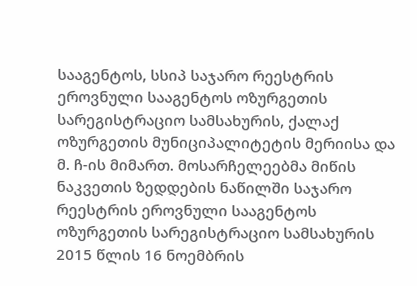სააგენტოს, სსიპ საჯარო რეესტრის ეროვნული სააგენტოს ოზურგეთის სარეგისტრაციო სამსახურის, ქალაქ ოზურგეთის მუნიციპალიტეტის მერიისა და მ. ჩ-ის მიმართ. მოსარჩელეებმა მიწის ნაკვეთის ზედდების ნაწილში საჯარო რეესტრის ეროვნული სააგენტოს ოზურგეთის სარეგისტრაციო სამსახურის 2015 წლის 16 ნოემბრის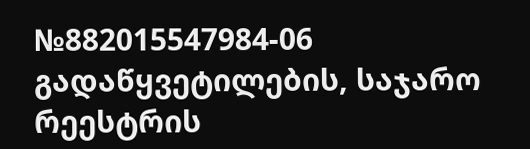№882015547984-06 გადაწყვეტილების, საჯარო რეესტრის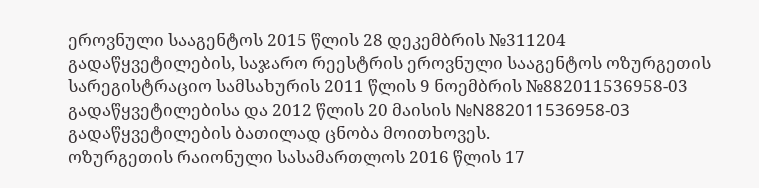ეროვნული სააგენტოს 2015 წლის 28 დეკემბრის №311204 გადაწყვეტილების, საჯარო რეესტრის ეროვნული სააგენტოს ოზურგეთის სარეგისტრაციო სამსახურის 2011 წლის 9 ნოემბრის №882011536958-03 გადაწყვეტილებისა და 2012 წლის 20 მაისის №N882011536958-03 გადაწყვეტილების ბათილად ცნობა მოითხოვეს.
ოზურგეთის რაიონული სასამართლოს 2016 წლის 17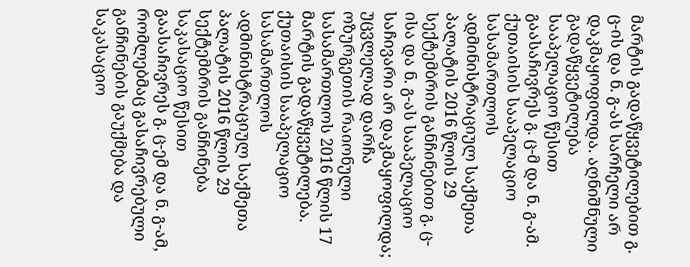მარტის გადაწყვეტილებით გ. ც-ის და ნ. გ-ას სარჩელი არ დაკმაყოფილდა. აღნიშნული გადაწყვეტილება სააპელაციო წესით გაასაჩივრეს გ. ც-მ და ნ. გ-ამ.
ქუთაისის სააპელაციო სასამართლოს ადმინისტრაციულ საქმეთა პალატის 2016 წლის 29 სექტემბრის განჩინებით გ. ც-ისა და ნ. გ-ას სააპელაციო საჩივარი არ დაკმაყოფილდა; უცვლელად დარჩა ოზურგეთის რაიონული სასამართლოს 2016 წლის 17 მარტის გადაწყვეტილება.
ქუთაისის სააპელაციო სასამართლოს ადმინისტრაციულ საქმეთა პალატის 2016 წლის 29 სექტემბრის განჩინება საკასაციო წესით გაასაჩივრეს გ. ც-ემ და ნ. გ-ამ, რომლებმაც გასაჩივრებული განჩინების გაუქმება და საკასაციო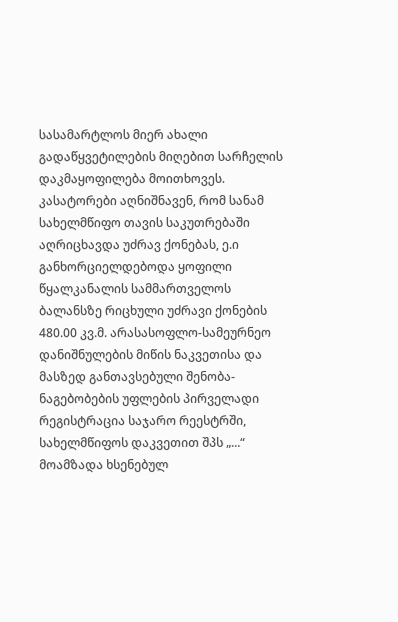სასამარტლოს მიერ ახალი გადაწყვეტილების მიღებით სარჩელის დაკმაყოფილება მოითხოვეს.
კასატორები აღნიშნავენ, რომ სანამ სახელმწიფო თავის საკუთრებაში აღრიცხავდა უძრავ ქონებას, ე.ი განხორციელდებოდა ყოფილი წყალკანალის სამმართველოს ბალანსზე რიცხული უძრავი ქონების 480.00 კვ.მ. არასასოფლო-სამეურნეო დანიშნულების მიწის ნაკვეთისა და მასზედ განთავსებული შენობა-ნაგებობების უფლების პირველადი რეგისტრაცია საჯარო რეესტრში, სახელმწიფოს დაკვეთით შპს „...“ მოამზადა ხსენებულ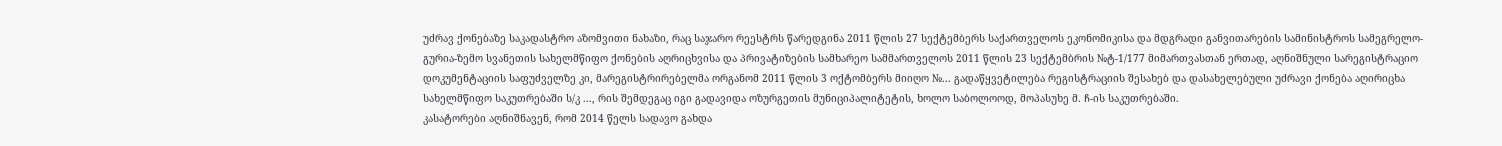უძრავ ქონებაზე საკადასტრო აზომვითი ნახაზი, რაც საჯარო რეესტრს წარედგინა 2011 წლის 27 სექტემბერს საქართველოს ეკონომიკისა და მდგრადი განვითარების სამინისტროს სამეგრელო-გურია-ზემო სვანეთის სახელმწიფო ქონების აღრიცხვისა და პრივატიზების სამხარეო სამმართველოს 2011 წლის 23 სექტემბრის №ტ-1/177 მიმართვასთან ერთად, აღნიშნული სარეგისტრაციო დოკუმენტაციის საფუძველზე კი, მარეგისტრირებელმა ორგანომ 2011 წლის 3 ოქტომბერს მიიღო №... გადაწყვეტილება რეგისტრაციის შესახებ და დასახელებული უძრავი ქონება აღირიცხა სახელმწიფო საკუთრებაში ს/კ ..., რის შემდეგაც იგი გადავიდა ოზურგეთის მუნიციპალიტეტის, ხოლო საბოლოოდ, მოპასუხე მ. ჩ-ის საკუთრებაში.
კასატორები აღნიშნავენ, რომ 2014 წელს სადავო გახდა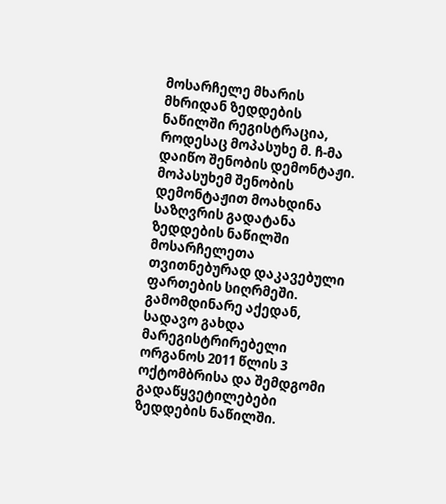მოსარჩელე მხარის მხრიდან ზედდების ნაწილში რეგისტრაცია, როდესაც მოპასუხე მ. ჩ-მა დაიწო შენობის დემონტაჟი. მოპასუხემ შენობის დემონტაჟით მოახდინა საზღვრის გადატანა ზედდების ნაწილში მოსარჩელეთა თვითნებურად დაკავებული ფართების სიღრმეში. გამომდინარე აქედან, სადავო გახდა მარეგისტრირებელი ორგანოს 2011 წლის 3 ოქტომბრისა და შემდგომი გადაწყვეტილებები ზედდების ნაწილში.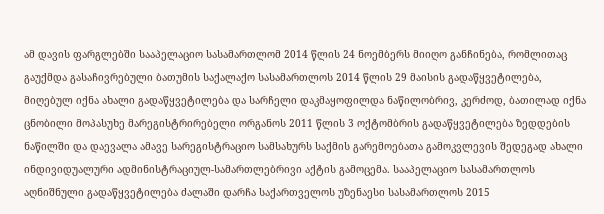ამ დავის ფარგლებში სააპელაციო სასამართლომ 2014 წლის 24 ნოემბერს მიიღო განჩინება, რომლითაც გაუქმდა გასაჩივრებული ბათუმის საქალაქო სასამართლოს 2014 წლის 29 მაისის გადაწყვეტილება, მიღებულ იქნა ახალი გადაწყვეტილება და სარჩელი დაკმაყოფილდა ნაწილობრივ, კერძოდ, ბათილად იქნა ცნობილი მოპასუხე მარეგისტრირებელი ორგანოს 2011 წლის 3 ოქტომბრის გადაწყვეტილება ზედდების ნაწილში და დაევალა ამავე სარეგისტრაციო სამსახურს საქმის გარემოებათა გამოკვლევის შედეგად ახალი ინდივიდუალური ადმინისტრაციულ-სამართლებრივი აქტის გამოცემა. სააპელაციო სასამართლოს აღნიშნული გადაწყვეტილება ძალაში დარჩა საქართველოს უზენაესი სასამართლოს 2015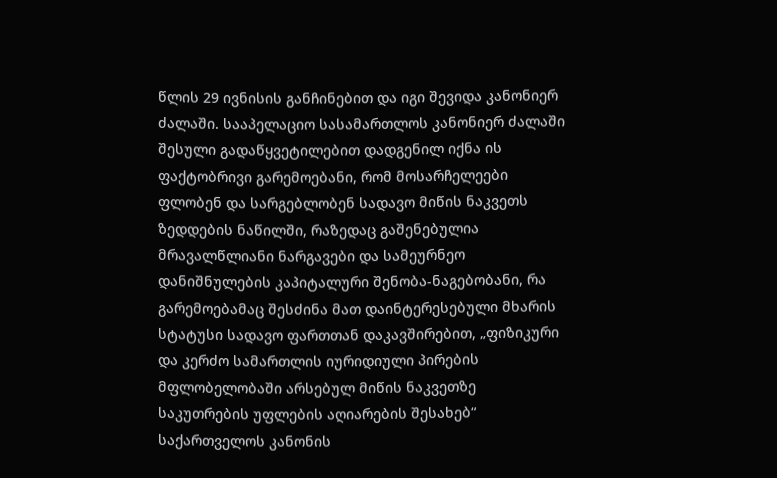წლის 29 ივნისის განჩინებით და იგი შევიდა კანონიერ ძალაში. სააპელაციო სასამართლოს კანონიერ ძალაში შესული გადაწყვეტილებით დადგენილ იქნა ის ფაქტობრივი გარემოებანი, რომ მოსარჩელეები ფლობენ და სარგებლობენ სადავო მიწის ნაკვეთს ზედდების ნაწილში, რაზედაც გაშენებულია მრავალწლიანი ნარგავები და სამეურნეო დანიშნულების კაპიტალური შენობა-ნაგებობანი, რა გარემოებამაც შესძინა მათ დაინტერესებული მხარის სტატუსი სადავო ფართთან დაკავშირებით, „ფიზიკური და კერძო სამართლის იურიდიული პირების მფლობელობაში არსებულ მიწის ნაკვეთზე საკუთრების უფლების აღიარების შესახებ“ საქართველოს კანონის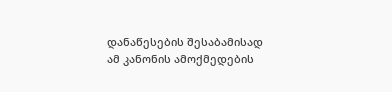დანაწესების შესაბამისად ამ კანონის ამოქმედების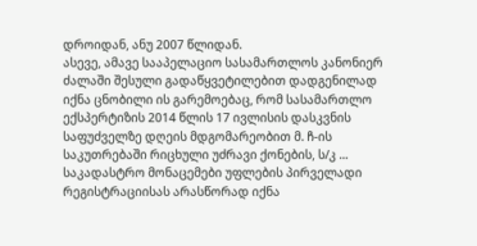დროიდან, ანუ 2007 წლიდან.
ასევე, ამავე სააპელაციო სასამართლოს კანონიერ ძალაში შესული გადაწყვეტილებით დადგენილად იქნა ცნობილი ის გარემოებაც, რომ სასამართლო ექსპერტიზის 2014 წლის 17 ივლისის დასკვნის საფუძველზე დღეის მდგომარეობით მ. ჩ-ის საკუთრებაში რიცხული უძრავი ქონების, ს/კ ... საკადასტრო მონაცემები უფლების პირველადი რეგისტრაციისას არასწორად იქნა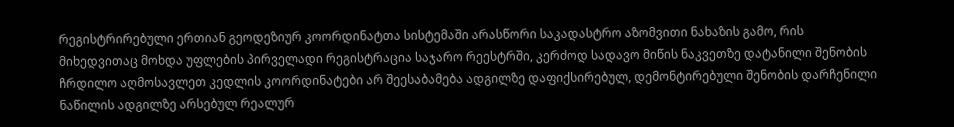რეგისტრირებული ერთიან გეოდეზიურ კოორდინატთა სისტემაში არასწორი საკადასტრო აზომვითი ნახაზის გამო, რის მიხედვითაც მოხდა უფლების პირველადი რეგისტრაცია საჯარო რეესტრში, კერძოდ სადავო მიწის ნაკვეთზე დატანილი შენობის ჩრდილო აღმოსავლეთ კედლის კოორდინატები არ შეესაბამება ადგილზე დაფიქსირებულ, დემონტირებული შენობის დარჩენილი ნაწილის ადგილზე არსებულ რეალურ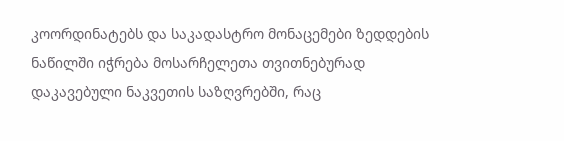კოორდინატებს და საკადასტრო მონაცემები ზედდების ნაწილში იჭრება მოსარჩელეთა თვითნებურად დაკავებული ნაკვეთის საზღვრებში, რაც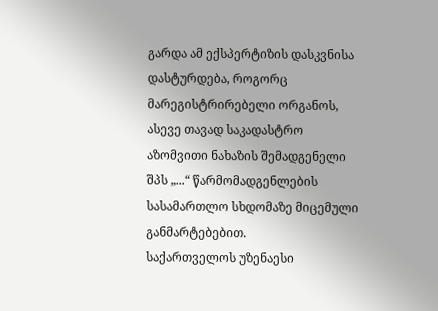გარდა ამ ექსპერტიზის დასკვნისა დასტურდება, როგორც მარეგისტრირებელი ორგანოს, ასევე თავად საკადასტრო აზომვითი ნახაზის შემადგენელი შპს „...“ წარმომადგენლების სასამართლო სხდომაზე მიცემული განმარტებებით.
საქართველოს უზენაესი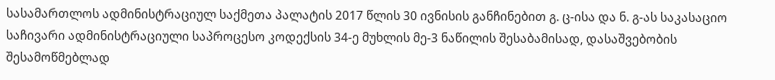სასამართლოს ადმინისტრაციულ საქმეთა პალატის 2017 წლის 30 ივნისის განჩინებით გ. ც-ისა და ნ. გ-ას საკასაციო საჩივარი ადმინისტრაციული საპროცესო კოდექსის 34-ე მუხლის მე-3 ნაწილის შესაბამისად, დასაშვებობის შესამოწმებლად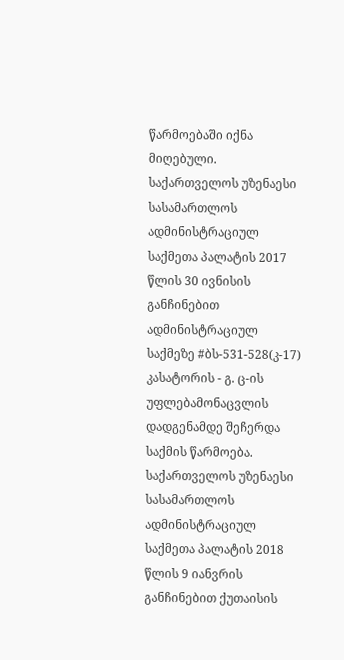წარმოებაში იქნა მიღებული.
საქართველოს უზენაესი სასამართლოს ადმინისტრაციულ საქმეთა პალატის 2017 წლის 30 ივნისის განჩინებით ადმინისტრაციულ საქმეზე #ბს-531-528(კ-17) კასატორის - გ. ც-ის უფლებამონაცვლის დადგენამდე შეჩერდა საქმის წარმოება.
საქართველოს უზენაესი სასამართლოს ადმინისტრაციულ საქმეთა პალატის 2018 წლის 9 იანვრის განჩინებით ქუთაისის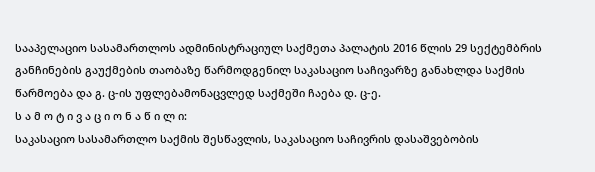სააპელაციო სასამართლოს ადმინისტრაციულ საქმეთა პალატის 2016 წლის 29 სექტემბრის განჩინების გაუქმების თაობაზე წარმოდგენილ საკასაციო საჩივარზე განახლდა საქმის წარმოება და გ. ც-ის უფლებამონაცვლედ საქმეში ჩაება დ. ც-ე.
ს ა მ ო ტ ი ვ ა ც ი ო ნ ა წ ი ლ ი:
საკასაციო სასამართლო საქმის შესწავლის, საკასაციო საჩივრის დასაშვებობის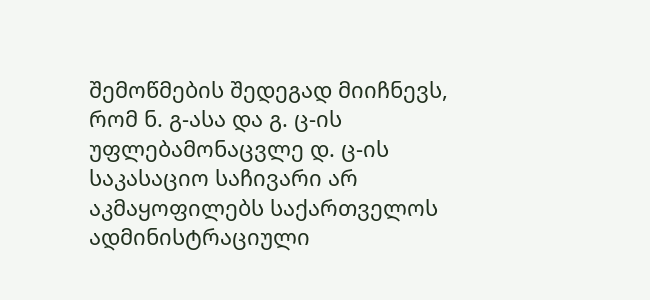შემოწმების შედეგად მიიჩნევს, რომ ნ. გ-ასა და გ. ც-ის უფლებამონაცვლე დ. ც-ის საკასაციო საჩივარი არ აკმაყოფილებს საქართველოს ადმინისტრაციული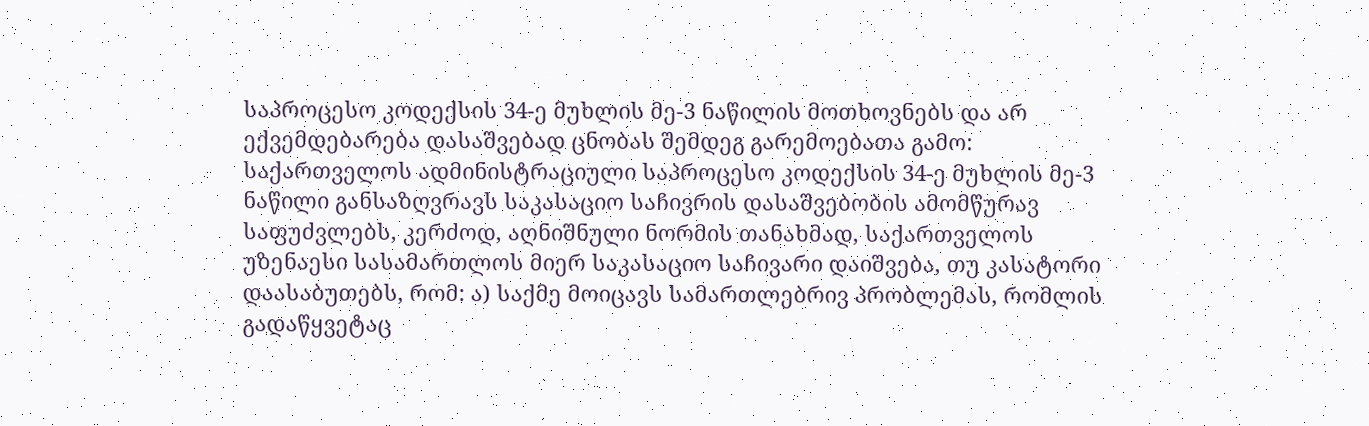საპროცესო კოდექსის 34-ე მუხლის მე-3 ნაწილის მოთხოვნებს და არ ექვემდებარება დასაშვებად ცნობას შემდეგ გარემოებათა გამო:
საქართველოს ადმინისტრაციული საპროცესო კოდექსის 34-ე მუხლის მე-3 ნაწილი განსაზღვრავს საკასაციო საჩივრის დასაშვებობის ამომწურავ საფუძვლებს, კერძოდ, აღნიშნული ნორმის თანახმად, საქართველოს უზენაესი სასამართლოს მიერ საკასაციო საჩივარი დაიშვება, თუ კასატორი დაასაბუთებს, რომ: ა) საქმე მოიცავს სამართლებრივ პრობლემას, რომლის გადაწყვეტაც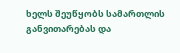ხელს შეუწყობს სამართლის განვითარებას და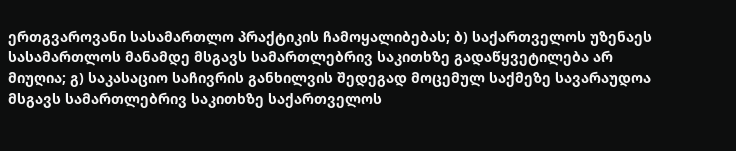ერთგვაროვანი სასამართლო პრაქტიკის ჩამოყალიბებას; ბ) საქართველოს უზენაეს სასამართლოს მანამდე მსგავს სამართლებრივ საკითხზე გადაწყვეტილება არ მიუღია; გ) საკასაციო საჩივრის განხილვის შედეგად მოცემულ საქმეზე სავარაუდოა მსგავს სამართლებრივ საკითხზე საქართველოს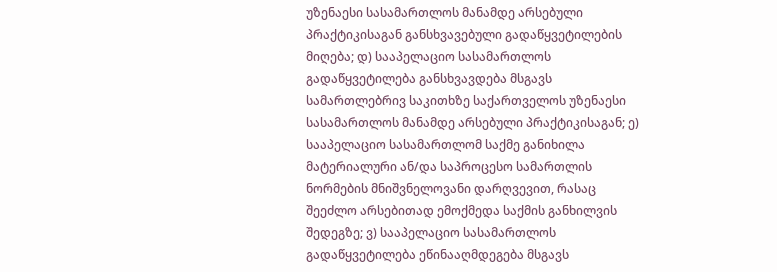უზენაესი სასამართლოს მანამდე არსებული პრაქტიკისაგან განსხვავებული გადაწყვეტილების მიღება; დ) სააპელაციო სასამართლოს გადაწყვეტილება განსხვავდება მსგავს სამართლებრივ საკითხზე საქართველოს უზენაესი სასამართლოს მანამდე არსებული პრაქტიკისაგან; ე) სააპელაციო სასამართლომ საქმე განიხილა მატერიალური ან/და საპროცესო სამართლის ნორმების მნიშვნელოვანი დარღვევით, რასაც შეეძლო არსებითად ემოქმედა საქმის განხილვის შედეგზე; ვ) სააპელაციო სასამართლოს გადაწყვეტილება ეწინააღმდეგება მსგავს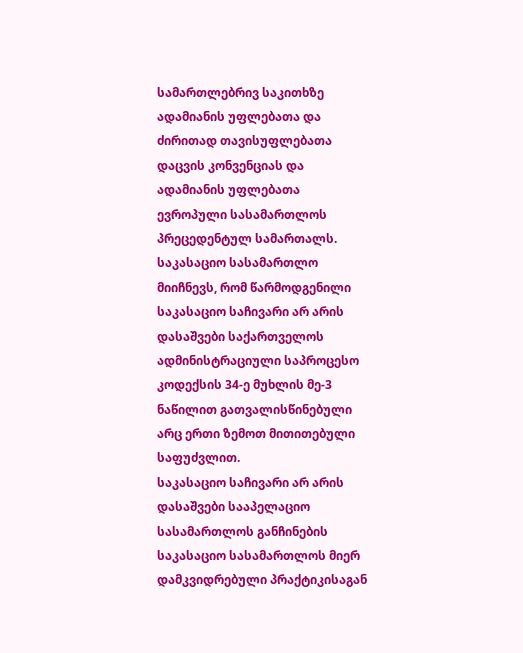სამართლებრივ საკითხზე ადამიანის უფლებათა და ძირითად თავისუფლებათა დაცვის კონვენციას და ადამიანის უფლებათა ევროპული სასამართლოს პრეცედენტულ სამართალს.
საკასაციო სასამართლო მიიჩნევს, რომ წარმოდგენილი საკასაციო საჩივარი არ არის დასაშვები საქართველოს ადმინისტრაციული საპროცესო კოდექსის 34-ე მუხლის მე-3 ნაწილით გათვალისწინებული არც ერთი ზემოთ მითითებული საფუძვლით.
საკასაციო საჩივარი არ არის დასაშვები სააპელაციო სასამართლოს განჩინების საკასაციო სასამართლოს მიერ დამკვიდრებული პრაქტიკისაგან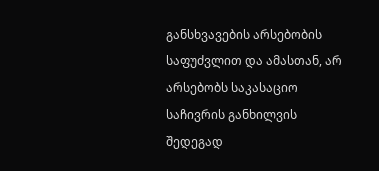განსხვავების არსებობის საფუძვლით და ამასთან, არ არსებობს საკასაციო საჩივრის განხილვის შედეგად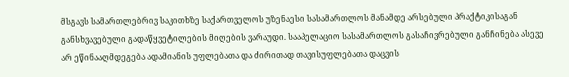მსგავს სამართლებრივ საკითხზე საქართველოს უზენაესი სასამართლოს მანამდე არსებული პრაქტიკისაგან განსხვავებული გადაწყვეტილების მიღების ვარაუდი. სააპელაციო სასამართლოს გასაჩივრებული განჩინება ასევე არ ეწინააღმდეგება ადამიანის უფლებათა და ძირითად თავისუფლებათა დაცვის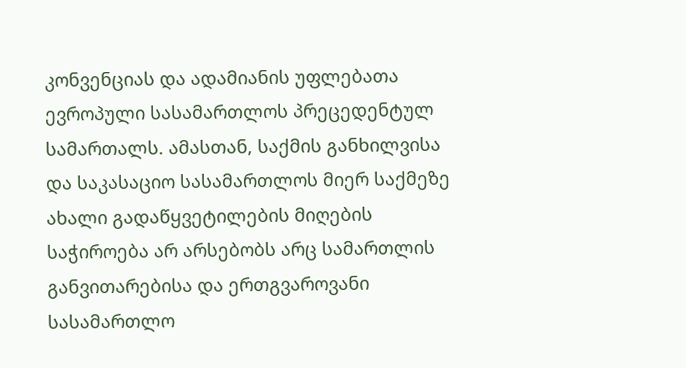კონვენციას და ადამიანის უფლებათა ევროპული სასამართლოს პრეცედენტულ სამართალს. ამასთან, საქმის განხილვისა და საკასაციო სასამართლოს მიერ საქმეზე ახალი გადაწყვეტილების მიღების საჭიროება არ არსებობს არც სამართლის განვითარებისა და ერთგვაროვანი სასამართლო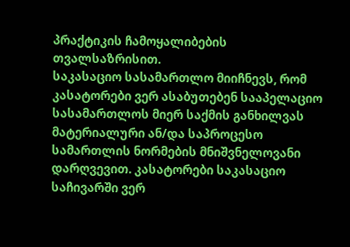პრაქტიკის ჩამოყალიბების თვალსაზრისით.
საკასაციო სასამართლო მიიჩნევს, რომ კასატორები ვერ ასაბუთებენ სააპელაციო სასამართლოს მიერ საქმის განხილვას მატერიალური ან/და საპროცესო სამართლის ნორმების მნიშვნელოვანი დარღვევით. კასატორები საკასაციო საჩივარში ვერ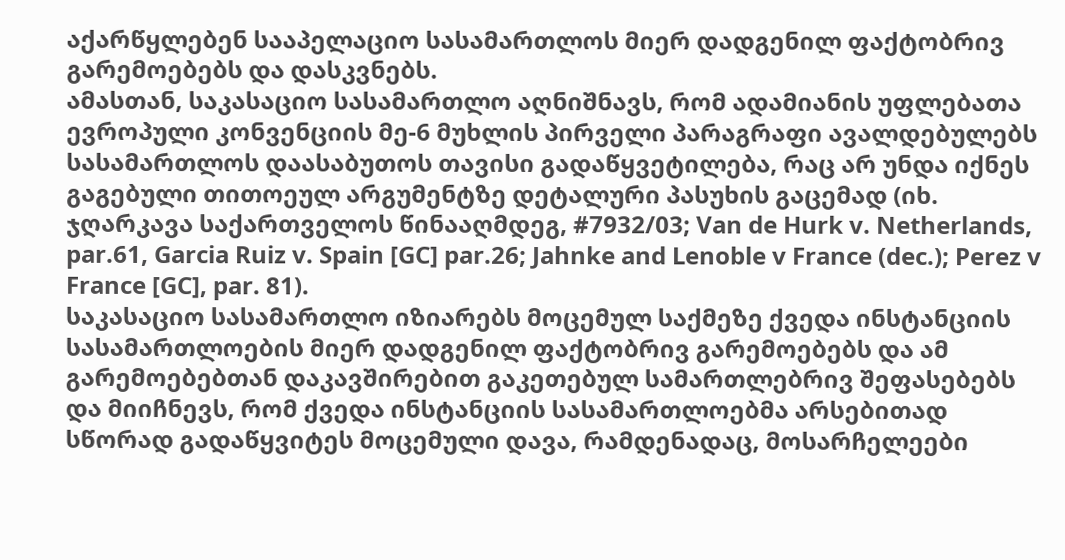აქარწყლებენ სააპელაციო სასამართლოს მიერ დადგენილ ფაქტობრივ გარემოებებს და დასკვნებს.
ამასთან, საკასაციო სასამართლო აღნიშნავს, რომ ადამიანის უფლებათა ევროპული კონვენციის მე-6 მუხლის პირველი პარაგრაფი ავალდებულებს სასამართლოს დაასაბუთოს თავისი გადაწყვეტილება, რაც არ უნდა იქნეს გაგებული თითოეულ არგუმენტზე დეტალური პასუხის გაცემად (იხ. ჯღარკავა საქართველოს წინააღმდეგ, #7932/03; Van de Hurk v. Netherlands, par.61, Garcia Ruiz v. Spain [GC] par.26; Jahnke and Lenoble v France (dec.); Perez v France [GC], par. 81).
საკასაციო სასამართლო იზიარებს მოცემულ საქმეზე ქვედა ინსტანციის სასამართლოების მიერ დადგენილ ფაქტობრივ გარემოებებს და ამ გარემოებებთან დაკავშირებით გაკეთებულ სამართლებრივ შეფასებებს და მიიჩნევს, რომ ქვედა ინსტანციის სასამართლოებმა არსებითად სწორად გადაწყვიტეს მოცემული დავა, რამდენადაც, მოსარჩელეები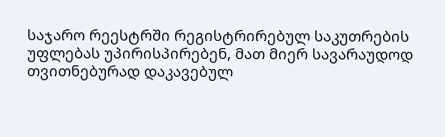საჯარო რეესტრში რეგისტრირებულ საკუთრების უფლებას უპირისპირებენ, მათ მიერ სავარაუდოდ თვითნებურად დაკავებულ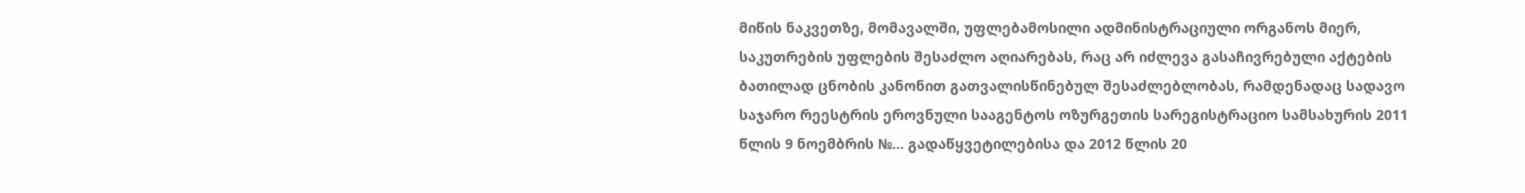მიწის ნაკვეთზე, მომავალში, უფლებამოსილი ადმინისტრაციული ორგანოს მიერ, საკუთრების უფლების შესაძლო აღიარებას, რაც არ იძლევა გასაჩივრებული აქტების ბათილად ცნობის კანონით გათვალისწინებულ შესაძლებლობას, რამდენადაც სადავო საჯარო რეესტრის ეროვნული სააგენტოს ოზურგეთის სარეგისტრაციო სამსახურის 2011 წლის 9 ნოემბრის №... გადაწყვეტილებისა და 2012 წლის 20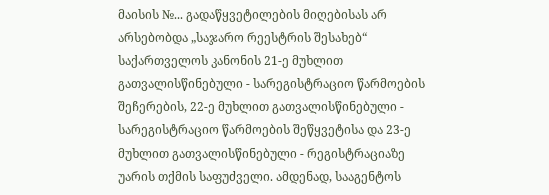მაისის №... გადაწყვეტილების მიღებისას არ არსებობდა „საჯარო რეესტრის შესახებ“ საქართველოს კანონის 21-ე მუხლით გათვალისწინებული - სარეგისტრაციო წარმოების შეჩერების, 22-ე მუხლით გათვალისწინებული - სარეგისტრაციო წარმოების შეწყვეტისა და 23-ე მუხლით გათვალისწინებული - რეგისტრაციაზე უარის თქმის საფუძველი. ამდენად, სააგენტოს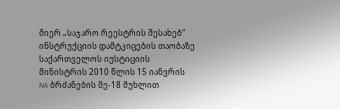მიერ „საჯარო რეესტრის შესახებ“ ინსტრუქციის დამტკიცების თაობაზე საქართველოს იუსტიციის მინისტრის 2010 წლის 15 იანვრის N4 ბრძანების მე-18 მუხლით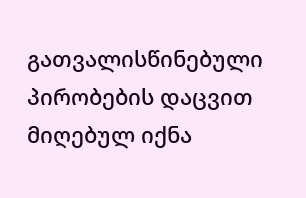გათვალისწინებული პირობების დაცვით მიღებულ იქნა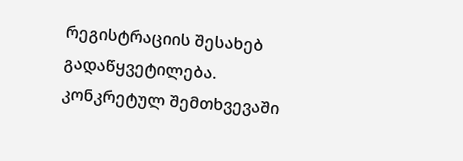რეგისტრაციის შესახებ გადაწყვეტილება.
კონკრეტულ შემთხვევაში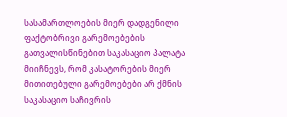სასამართლოების მიერ დადგენილი ფაქტობრივი გარემოებების გათვალისწინებით საკასაციო პალატა მიიჩნევს, რომ კასატორების მიერ მითითებული გარემოებები არ ქმნის საკასაციო საჩივრის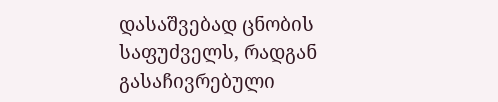დასაშვებად ცნობის საფუძველს, რადგან გასაჩივრებული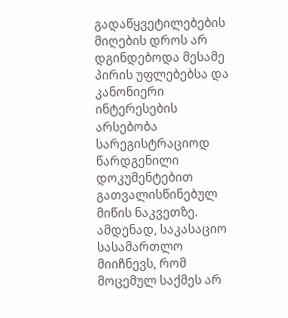გადაწყვეტილებების მიღების დროს არ დგინდებოდა მესამე პირის უფლებებსა და კანონიერი ინტერესების არსებობა სარეგისტრაციოდ წარდგენილი დოკუმენტებით გათვალისწინებულ მიწის ნაკვეთზე.
ამდენად, საკასაციო სასამართლო მიიჩნევს, რომ მოცემულ საქმეს არ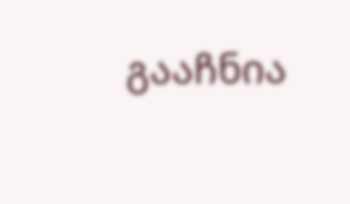გააჩნია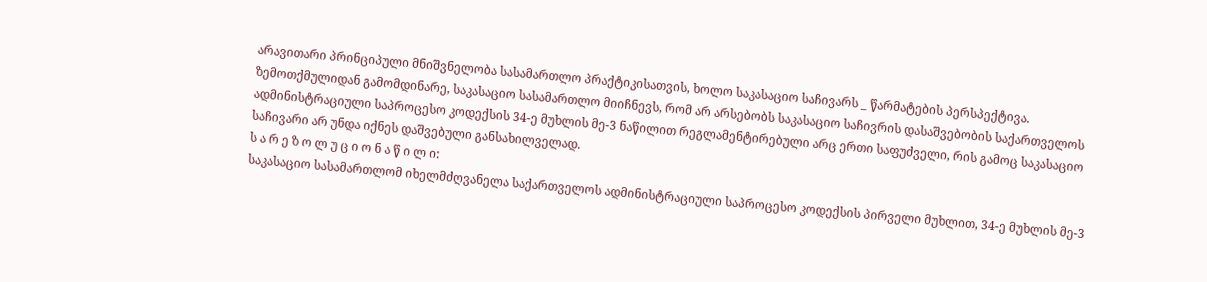არავითარი პრინციპული მნიშვნელობა სასამართლო პრაქტიკისათვის, ხოლო საკასაციო საჩივარს _ წარმატების პერსპექტივა.
ზემოთქმულიდან გამომდინარე, საკასაციო სასამართლო მიიჩნევს, რომ არ არსებობს საკასაციო საჩივრის დასაშვებობის საქართველოს ადმინისტრაციული საპროცესო კოდექსის 34-ე მუხლის მე-3 ნაწილით რეგლამენტირებული არც ერთი საფუძველი, რის გამოც საკასაციო საჩივარი არ უნდა იქნეს დაშვებული განსახილველად.
ს ა რ ე ზ ო ლ უ ც ი ო ნ ა წ ი ლ ი:
საკასაციო სასამართლომ იხელმძღვანელა საქართველოს ადმინისტრაციული საპროცესო კოდექსის პირველი მუხლით, 34-ე მუხლის მე-3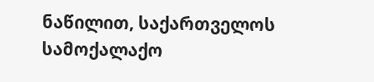ნაწილით, საქართველოს სამოქალაქო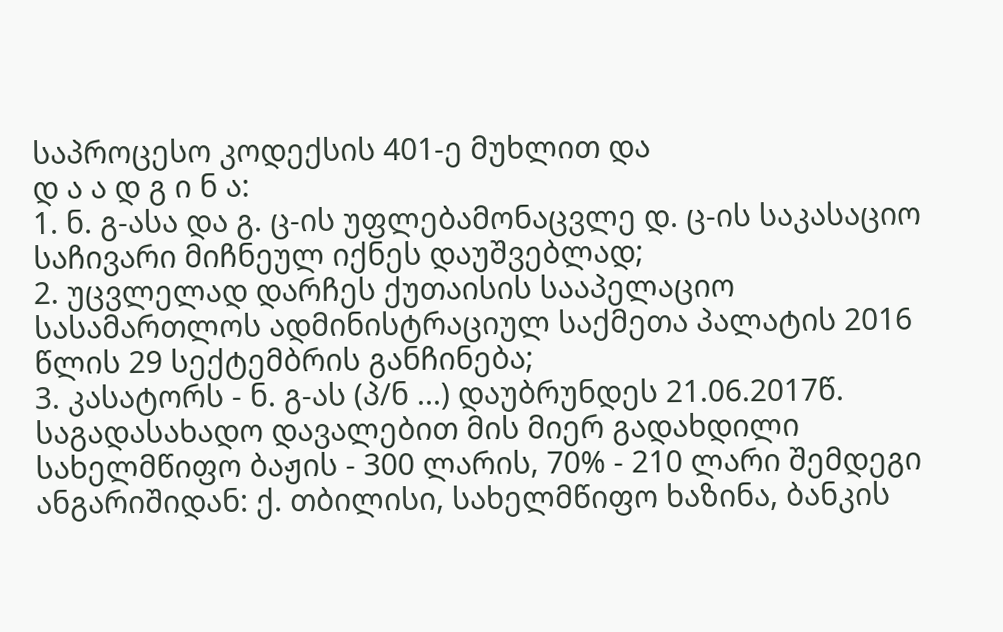საპროცესო კოდექსის 401-ე მუხლით და
დ ა ა დ გ ი ნ ა:
1. ნ. გ-ასა და გ. ც-ის უფლებამონაცვლე დ. ც-ის საკასაციო საჩივარი მიჩნეულ იქნეს დაუშვებლად;
2. უცვლელად დარჩეს ქუთაისის სააპელაციო სასამართლოს ადმინისტრაციულ საქმეთა პალატის 2016 წლის 29 სექტემბრის განჩინება;
3. კასატორს - ნ. გ-ას (პ/ნ ...) დაუბრუნდეს 21.06.2017წ. საგადასახადო დავალებით მის მიერ გადახდილი სახელმწიფო ბაჟის - 300 ლარის, 70% - 210 ლარი შემდეგი ანგარიშიდან: ქ. თბილისი, სახელმწიფო ხაზინა, ბანკის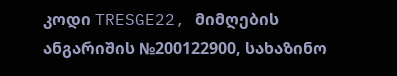კოდი TRESGE22, მიმღების ანგარიშის №200122900, სახაზინო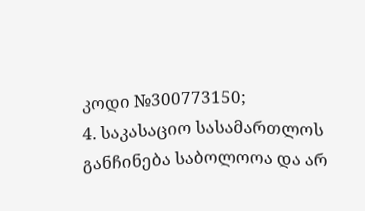კოდი №300773150;
4. საკასაციო სასამართლოს განჩინება საბოლოოა და არ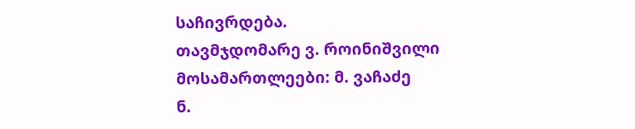საჩივრდება.
თავმჯდომარე ვ. როინიშვილი
მოსამართლეები: მ. ვაჩაძე
ნ.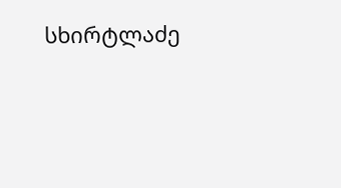სხირტლაძე